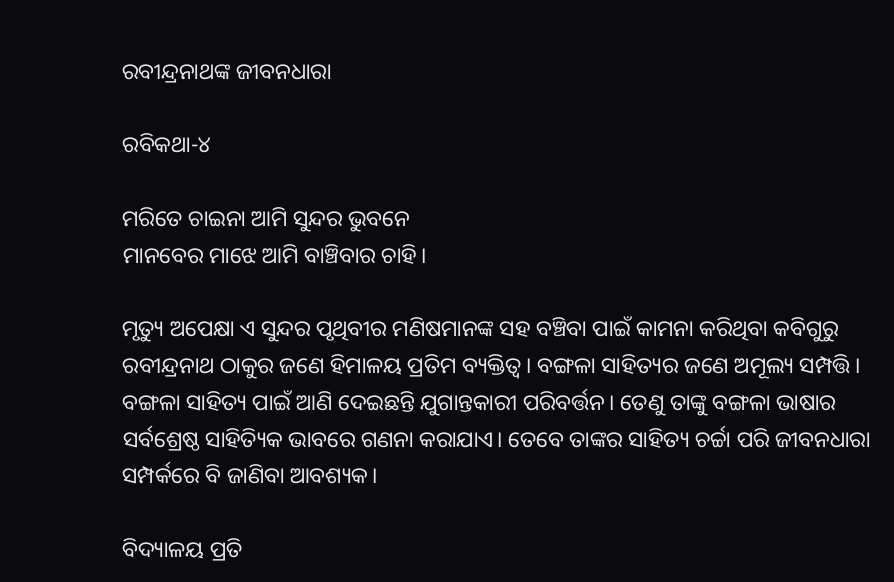ରବୀନ୍ଦ୍ରନାଥଙ୍କ ଜୀବନଧାରା

ରବିକଥା-୪

ମରିତେ ଚାଇନା ଆମି ସୁନ୍ଦର ଭୁବନେ
ମାନବେର ମାଝେ ଆମି ବାଞ୍ଚିବାର ଚାହି।

ମୃତ୍ୟୁ ଅପେକ୍ଷା ଏ ସୁନ୍ଦର ପୃଥିବୀର ମଣିଷମାନଙ୍କ ସହ ବଞ୍ଚିବା ପାଇଁ କାମନା କରିଥିବା କବିଗୁରୁ ରବୀନ୍ଦ୍ରନାଥ ଠାକୁର ଜଣେ ହିମାଳୟ ପ୍ରତିମ ବ୍ୟକ୍ତିତ୍ଵ। ବଙ୍ଗଳା ସାହିତ୍ୟର ଜଣେ ଅମୂଲ୍ୟ ସମ୍ପତ୍ତି। ବଙ୍ଗଳା ସାହିତ୍ୟ ପାଇଁ ଆଣି ଦେଇଛନ୍ତି ଯୁଗାନ୍ତକାରୀ ପରିବର୍ତ୍ତନ। ତେଣୁ ତାଙ୍କୁ ବଙ୍ଗଳା ଭାଷାର ସର୍ବଶ୍ରେଷ୍ଠ ସାହିତ୍ୟିକ ଭାବରେ ଗଣନା କରାଯାଏ। ତେବେ ତାଙ୍କର ସାହିତ୍ୟ ଚର୍ଚ୍ଚା ପରି ଜୀବନଧାରା ସମ୍ପର୍କରେ ବି ଜାଣିବା ଆବଶ୍ୟକ।

ବିଦ୍ୟାଳୟ ପ୍ରତି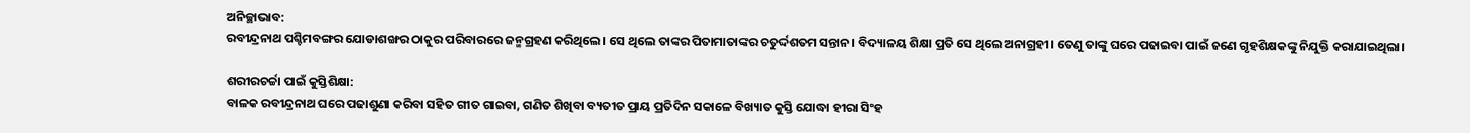ଅନିଚ୍ଛାଭାବ:
ରବୀନ୍ଦ୍ରନାଥ ପଶ୍ଚିମବଙ୍ଗର ଯୋଡାଶଙ୍ଖର ଠାକୁର ପରିବାରରେ ଜନ୍ମଗ୍ରହଣ କରିଥିଲେ। ସେ ଥିଲେ ତାଙ୍କର ପିତାମାତାଙ୍କର ଚତୁର୍ଦ୍ଦଶତମ ସନ୍ତାନ। ବିଦ୍ୟାଳୟ ଶିକ୍ଷା ପ୍ରତି ସେ ଥିଲେ ଅନାଗ୍ରହୀ। ତେଣୁ ତାଙ୍କୁ ଘରେ ପଢାଇବା ପାଇଁ ଜଣେ ଗୃହଶିକ୍ଷକଙ୍କୁ ନିଯୁକ୍ତି କରାଯାଇଥିଲା।

ଶରୀରଚର୍ଚ୍ଚା ପାଇଁ କୁସ୍ତିଶିକ୍ଷା:
ବାଳକ ରବୀନ୍ଦ୍ରନାଥ ଘରେ ପଢାଶୁଣା କରିବା ସହିତ ଗୀତ ଗାଇବା, ଗଣିତ ଶିଖିବା ବ୍ୟତୀତ ପ୍ରାୟ ପ୍ରତିଦିନ ସକାଳେ ବିଖ୍ୟାତ କୁସ୍ତି ଯୋଦ୍ଧା ହୀରା ସିଂହ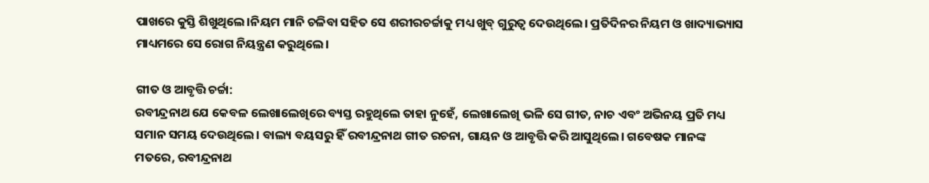ପାଖରେ କୁସ୍ତି ଶିଖୁଥିଲେ।ନିୟମ ମାନି ଚଳିବା ସହିତ ସେ ଶରୀରଚର୍ଚ୍ଚାକୁ ମଧ୍ୟ ଖୁବ୍ ଗୁରୁତ୍ୱ ଦେଉଥିଲେ। ପ୍ରତିଦିନର ନିୟମ ଓ ଖାଦ୍ୟାଭ୍ୟାସ ମାଧ୍ୟମରେ ସେ ରୋଗ ନିୟନ୍ତ୍ରଣ କରୁଥିଲେ।

ଗୀତ ଓ ଆବୃତ୍ତି ଚର୍ଚ୍ଚା:
ରବୀନ୍ଦ୍ରନାଥ ଯେ କେବଳ ଲେଖାଲେଖିରେ ବ୍ୟସ୍ତ ରହୁଥିଲେ ତାହା ନୁହେଁ, ଲେଖାଲେଖି ଭଳି ସେ ଗୀତ, ନାଚ ଏବଂ ଅଭିନୟ ପ୍ରତି ମଧ୍ୟ ସମାନ ସମୟ ଦେଉଥିଲେ। ବାଲ୍ୟ ବୟସରୁ ହିଁ ରବୀନ୍ଦ୍ରନାଥ ଗୀତ ରଚନା, ଗାୟନ ଓ ଆବୃତ୍ତି କରି ଆସୁଥିଲେ। ଗବେଷକ ମାନଙ୍କ ମତରେ, ରବୀନ୍ଦ୍ରନାଥ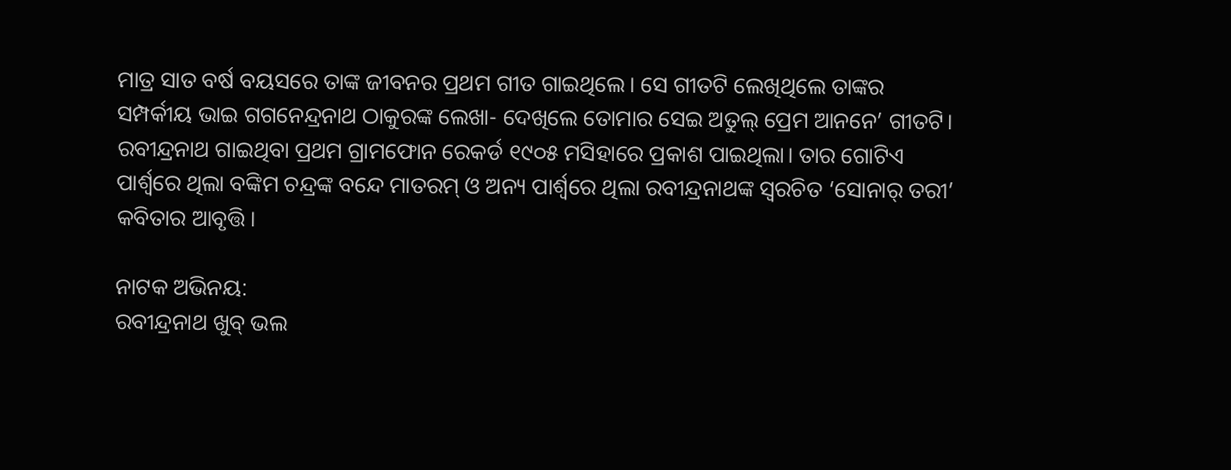ମାତ୍ର ସାତ ବର୍ଷ ବୟସରେ ତାଙ୍କ ଜୀବନର ପ୍ରଥମ ଗୀତ ଗାଇଥିଲେ। ସେ ଗୀତଟି ଲେଖିଥିଲେ ତାଙ୍କର ସମ୍ପର୍କୀୟ ଭାଇ ଗଗନେନ୍ଦ୍ରନାଥ ଠାକୁରଙ୍କ ଲେଖା- ଦେଖିଲେ ତୋମାର ସେଇ ଅତୁଲ୍ ପ୍ରେମ ଆନନେ’ ଗୀତଟି। ରବୀନ୍ଦ୍ରନାଥ ଗାଇଥିବା ପ୍ରଥମ ଗ୍ରାମଫୋନ ରେକର୍ଡ ୧୯୦୫ ମସିହାରେ ପ୍ରକାଶ ପାଇଥିଲା। ତାର ଗୋଟିଏ ପାର୍ଶ୍ୱରେ ଥିଲା ବଙ୍କିମ ଚନ୍ଦ୍ରଙ୍କ ବନ୍ଦେ ମାତରମ୍ ଓ ଅନ୍ୟ ପାର୍ଶ୍ବରେ ଥିଲା ରବୀନ୍ଦ୍ରନାଥଙ୍କ ସ୍ବରଚିତ ‘ସୋନାର୍ ତରୀ’ କବିତାର ଆବୃତ୍ତି।

ନାଟକ ଅଭିନୟ:
ରବୀନ୍ଦ୍ରନାଥ ଖୁବ୍ ଭଲ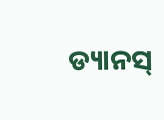ଡ୍ୟାନସ୍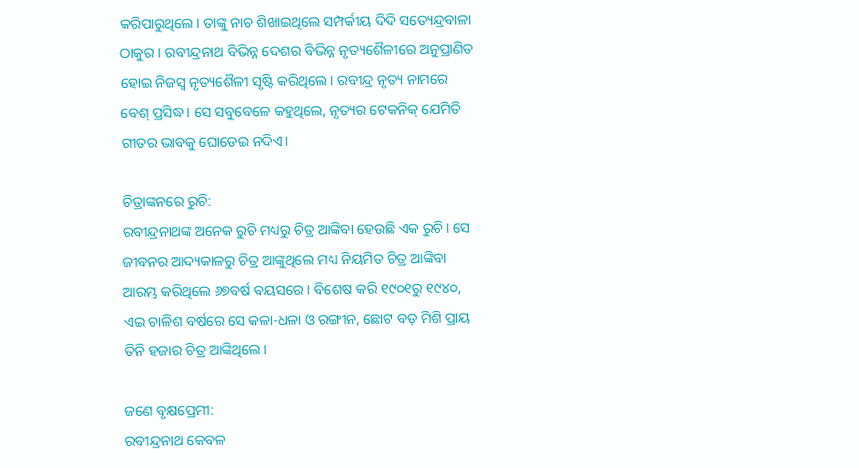କରିପାରୁଥିଲେ। ତାଙ୍କୁ ନାଚ ଶିଖାଇଥିଲେ ସମ୍ପର୍କୀୟ ଦିଦି ସତ୍ୟେନ୍ଦ୍ରବାଳା ଠାକୁର। ରବୀନ୍ଦ୍ରନାଥ ବିଭିନ୍ନ ଦେଶର ବିଭିନ୍ନ ନୃତ୍ୟଶୈଳୀରେ ଅନୁପ୍ରାଣିତ ହୋଇ ନିଜସ୍ଵ ନୃତ୍ୟଶୈଳୀ ସୃଷ୍ଟି କରିଥିଲେ। ରବୀନ୍ଦ୍ର ନୃତ୍ୟ ନାମରେ ବେଶ୍ ପ୍ରସିଦ୍ଧ। ସେ ସବୁବେଳେ କହୁଥିଲେ, ନୃତ୍ୟର ଟେକନିକ୍ ଯେମିତି ଗୀତର ଭାବକୁ ଘୋଡେଇ ନଦିଏ।

ଚିତ୍ରାଙ୍କନରେ ରୁଚି:
ରବୀନ୍ଦ୍ରନାଥଙ୍କ ଅନେକ ରୁଚି ମଧ୍ୟରୁ ଚିତ୍ର ଆଙ୍କିବା ହେଉଛି ଏକ ରୁଚି। ସେ ଜୀବନର ଆଦ୍ୟକାଳରୁ ଚିତ୍ର ଆଙ୍କୁଥିଲେ ମଧ୍ୟ ନିୟମିତ ଚିତ୍ର ଆଙ୍କିବା ଆରମ୍ଭ କରିଥିଲେ ୬୭ବର୍ଷ ବୟସରେ। ବିଶେଷ କରି ୧୯୦୧ରୁ ୧୯୪୦, ଏଇ ଚାଳିଶ ବର୍ଷରେ ସେ କଳା-ଧଳା ଓ ରଙ୍ଗୀନ, ଛୋଟ ବଡ଼ ମିଶି ପ୍ରାୟ ତିନି ହଜାର ଚିତ୍ର ଆଙ୍କିଥିଲେ।

ଜଣେ ବୃକ୍ଷପ୍ରେମୀ:
ରବୀନ୍ଦ୍ରନାଥ କେବଳ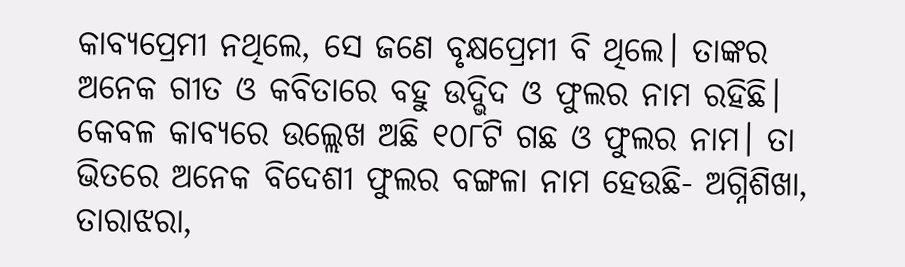କାବ୍ୟପ୍ରେମୀ ନଥିଲେ, ସେ ଜଣେ ବୃକ୍ଷପ୍ରେମୀ ବି ଥିଲେ। ତାଙ୍କର ଅନେକ ଗୀତ ଓ କବିତାରେ ବହୁ ଉଦ୍ଭିଦ ଓ ଫୁଲର ନାମ ରହିଛି। କେବଳ କାବ୍ୟରେ ଉଲ୍ଲେଖ ଅଛି ୧୦୮ଟି ଗଛ ଓ ଫୁଲର ନାମ। ତା ଭିତରେ ଅନେକ ବିଦେଶୀ ଫୁଲର ବଙ୍ଗଳା ନାମ ହେଉଛି- ଅଗ୍ନିଶିଖା, ତାରାଝରା,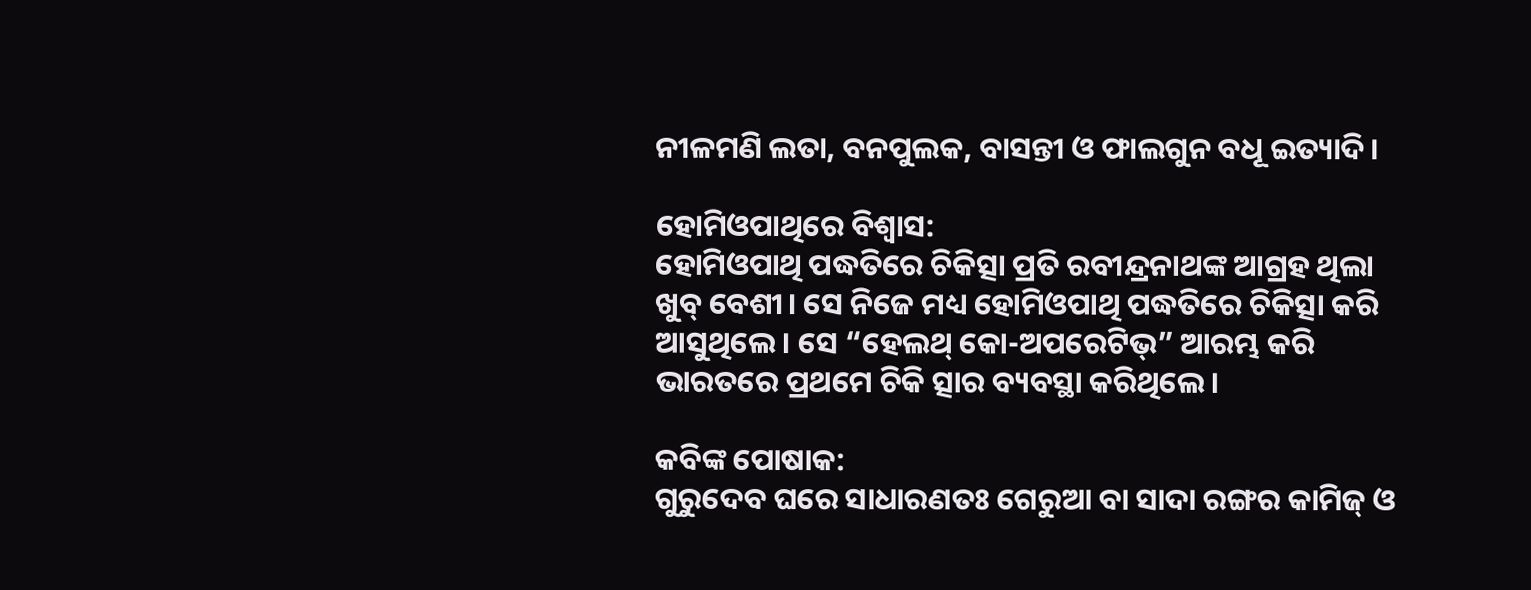ନୀଳମଣି ଲତା, ବନପୁଲକ, ବାସନ୍ତୀ ଓ ଫାଲଗୁନ ବଧୂ ଇତ୍ୟାଦି।

ହୋମିଓପାଥିରେ ବିଶ୍ବାସ:
ହୋମିଓପାଥି ପଦ୍ଧତିରେ ଚିକିତ୍ସା ପ୍ରତି ରବୀନ୍ଦ୍ରନାଥଙ୍କ ଆଗ୍ରହ ଥିଲା ଖୁବ୍ ବେଶୀ। ସେ ନିଜେ ମଧ୍ୟ ହୋମିଓପାଥି ପଦ୍ଧତିରେ ଚିକିତ୍ସା କରି ଆସୁଥିଲେ। ସେ “ହେଲଥ୍ କୋ-ଅପରେଟିଭ୍” ଆରମ୍ଭ କରି ଭାରତରେ ପ୍ରଥମେ ଚିକି ତ୍ସାର ବ୍ୟବସ୍ଥା କରିଥିଲେ।

କବିଙ୍କ ପୋଷାକ:
ଗୁରୁଦେବ ଘରେ ସାଧାରଣତଃ ଗେରୁଆ ବା ସାଦା ରଙ୍ଗର କାମିଜ୍ ଓ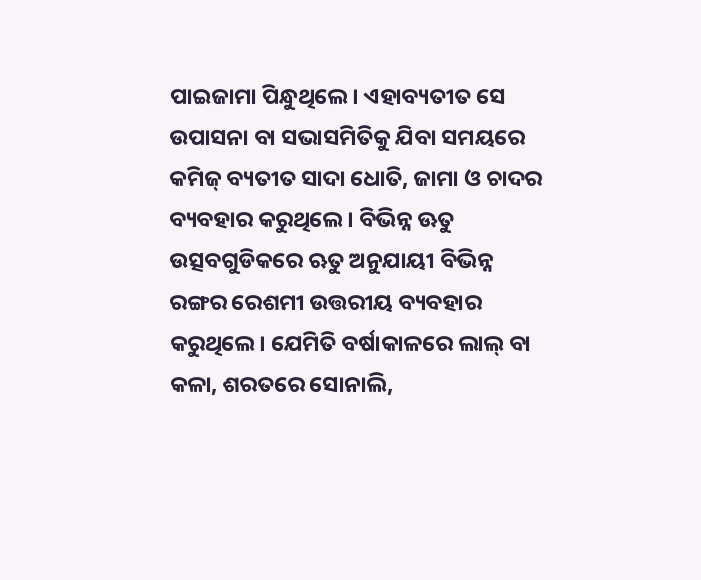ପାଇଜାମା ପିନ୍ଧୁଥିଲେ। ଏହାବ୍ୟତୀତ ସେ ଉପାସନା ବା ସଭାସମିତିକୁ ଯିବା ସମୟରେ କମିଜ୍ ବ୍ୟତୀତ ସାଦା ଧୋତି, ଜାମା ଓ ଚାଦର ବ୍ୟବହାର କରୁଥିଲେ। ବିଭିନ୍ନ ଊତୁ ଉତ୍ସବଗୁଡିକରେ ଋତୁ ଅନୁଯାୟୀ ବିଭିନ୍ନ ରଙ୍ଗର ରେଶମୀ ଉତ୍ତରୀୟ ବ୍ୟବହାର କରୁଥିଲେ। ଯେମିତି ବର୍ଷାକାଳରେ ଲାଲ୍ ବା କଳା, ଶରତରେ ସୋନାଲି,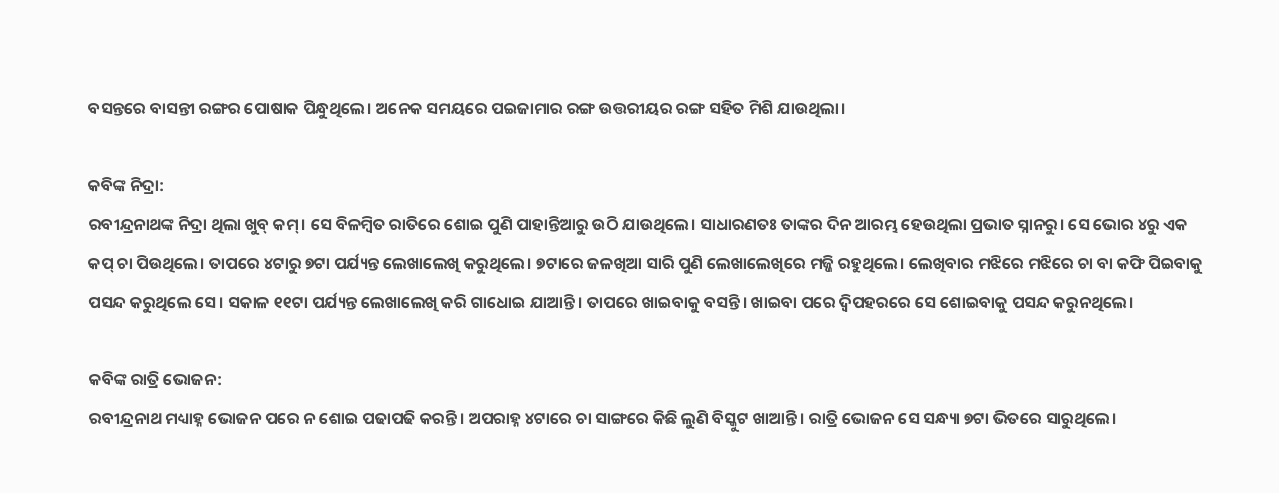ବସନ୍ତରେ ବାସନ୍ତୀ ରଙ୍ଗର ପୋଷାକ ପିନ୍ଧୁଥିଲେ। ଅନେକ ସମୟରେ ପଇଜାମାର ରଙ୍ଗ ଉତ୍ତରୀୟର ରଙ୍ଗ ସହିତ ମିଶି ଯାଉଥିଲା।

କବିଙ୍କ ନିଦ୍ରା:
ରବୀନ୍ଦ୍ରନାଥଙ୍କ ନିଦ୍ରା ଥିଲା ଖୁବ୍ କମ୍। ସେ ବିଳମ୍ବିତ ରାତିରେ ଶୋଇ ପୁଣି ପାହାନ୍ତିଆରୁ ଉଠି ଯାଉଥିଲେ। ସାଧାରଣତଃ ତାଙ୍କର ଦିନ ଆରମ୍ଭ ହେଉଥିଲା ପ୍ରଭାତ ସ୍ନାନରୁ। ସେ ଭୋର ୪ରୁ ଏକ କପ୍ ଚା ପିଉଥିଲେ। ତାପରେ ୪ଟାରୁ ୭ଟା ପର୍ଯ୍ୟନ୍ତ ଲେଖାଲେଖି କରୁଥିଲେ। ୭ଟାରେ ଜଳଖିଆ ସାରି ପୁଣି ଲେଖାଲେଖିରେ ମଜ୍ଜି ରହୁଥିଲେ। ଲେଖିବାର ମଝିରେ ମଝିରେ ଚା ବା କଫି ପିଇବାକୁ ପସନ୍ଦ କରୁଥିଲେ ସେ। ସକାଳ ୧୧ଟା ପର୍ଯ୍ୟନ୍ତ ଲେଖାଲେଖି କରି ଗାଧୋଇ ଯାଆନ୍ତି। ତାପରେ ଖାଇବାକୁ ବସନ୍ତି। ଖାଇବା ପରେ ଦ୍ବିପହରରେ ସେ ଶୋଇବାକୁ ପସନ୍ଦ କରୁନଥିଲେ।

କବିଙ୍କ ରାତ୍ରି ଭୋଜନ:
ରବୀନ୍ଦ୍ରନାଥ ମଧ୍ୟାହ୍ନ ଭୋଜନ ପରେ ନ ଶୋଇ ପଢାପଢି କରନ୍ତି। ଅପରାହ୍ନ ୪ଟାରେ ଚା ସାଙ୍ଗରେ କିଛି ଲୁଣି ବିସ୍କୁଟ ଖାଆନ୍ତି। ରାତ୍ରି ଭୋଜନ ସେ ସନ୍ଧ୍ୟା ୭ଟା ଭିତରେ ସାରୁଥିଲେ।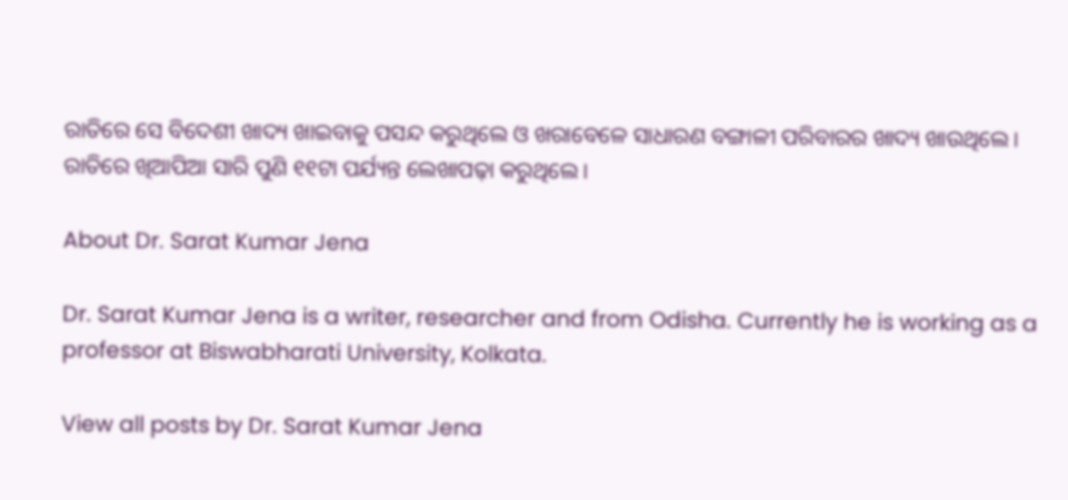ରାତିରେ ସେ ବିଦେଶୀ ଖାଦ୍ୟ ଖାଇବାକୁ ପସନ୍ଦ କରୁଥିଲେ ଓ ଖରାବେଳେ ସାଧାରଣ ବଙ୍ଗାଳୀ ପରିବାରର ଖାଦ୍ୟ ଖାଉଥିଲେ। ରାତିରେ ଖିଆପିଆ ସାରି ପୁଣି ୧୧ଟା ପର୍ଯ୍ୟନ୍ତ ଲେଖାପଢ଼ା କରୁଥିଲେ।

About Dr. Sarat Kumar Jena

Dr. Sarat Kumar Jena is a writer, researcher and from Odisha. Currently he is working as a professor at Biswabharati University, Kolkata.

View all posts by Dr. Sarat Kumar Jena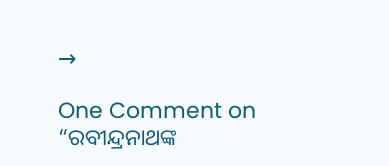→

One Comment on “ରବୀନ୍ଦ୍ରନାଥଙ୍କ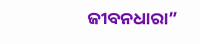ଜୀବନଧାରା”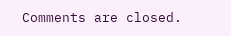Comments are closed.